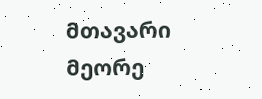მთავარი მეორე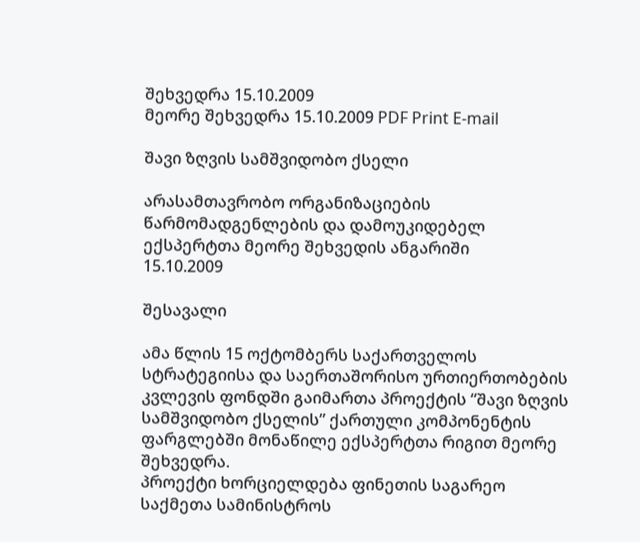შეხვედრა 15.10.2009
მეორე შეხვედრა 15.10.2009 PDF Print E-mail

შავი ზღვის სამშვიდობო ქსელი

არასამთავრობო ორგანიზაციების წარმომადგენლების და დამოუკიდებელ ექსპერტთა მეორე შეხვედის ანგარიში
15.10.2009

შესავალი

ამა წლის 15 ოქტომბერს საქართველოს სტრატეგიისა და საერთაშორისო ურთიერთობების კვლევის ფონდში გაიმართა პროექტის “შავი ზღვის სამშვიდობო ქსელის” ქართული კომპონენტის ფარგლებში მონაწილე ექსპერტთა რიგით მეორე შეხვედრა.
პროექტი ხორციელდება ფინეთის საგარეო საქმეთა სამინისტროს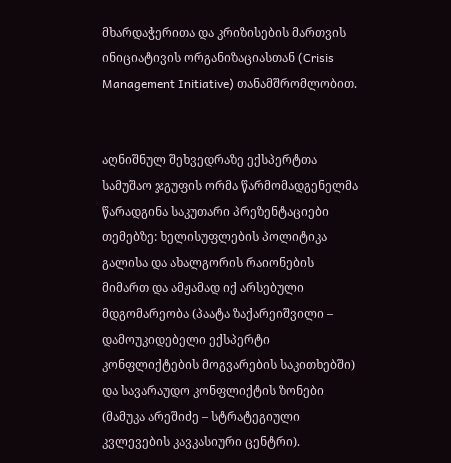მხარდაჭერითა და კრიზისების მართვის ინიციატივის ორგანიზაციასთან (Crisis Management Initiative) თანამშრომლობით.


აღნიშნულ შეხვედრაზე ექსპერტთა სამუშაო ჯგუფის ორმა წარმომადგენელმა წარადგინა საკუთარი პრეზენტაციები თემებზე: ხელისუფლების პოლიტიკა გალისა და ახალგორის რაიონების მიმართ და ამჟამად იქ არსებული მდგომარეობა (პაატა ზაქარეიშვილი – დამოუკიდებელი ექსპერტი კონფლიქტების მოგვარების საკითხებში) და სავარაუდო კონფლიქტის ზონები (მამუკა არეშიძე – სტრატეგიული კვლევების კავკასიური ცენტრი).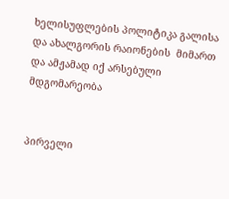ხელისუფლების პოლიტიკა გალისა და ახალგორის რაიონების  მიმართ და ამჟამად იქ არსებული მდგომარეობა


პირველი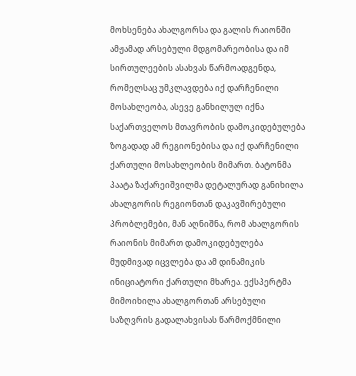მოხსენება ახალგორსა და გალის რაიონში ამჟამად არსებული მდგომარეობისა და იმ სირთულეების ასახვას წარმოადგენდა, რომელსაც უმკლავდება იქ დარჩენილი მოსახლეობა, ასევე განხილულ იქნა საქართველოს მთავრობის დამოკიდებულება ზოგადად ამ რეგიონებისა და იქ დარჩენილი ქართული მოსახლეობის მიმართ. ბატონმა პაატა ზაქარეიშვილმა დეტალურად განიხილა ახალგორის რეგიონთან დაკავშირებული პრობლემები, მან აღნიშნა, რომ ახალგორის რაიონის მიმართ დამოკიდებულება მუდმივად იცვლება და ამ დინამიკის ინიციატორი ქართული მხარეა. ექსპერტმა მიმოიხილა ახალგორთან არსებული საზღვრის გადალახვისას წარმოქმნილი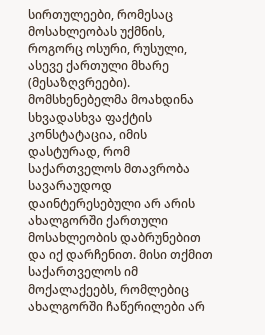სირთულეები, რომესაც მოსახლეობას უქმნის, როგორც ოსური, რუსული, ასევე ქართული მხარე (მესაზღვრეები). მომსხენებელმა მოახდინა სხვადასხვა ფაქტის კონსტატაცია, იმის დასტურად, რომ საქართველოს მთავრობა სავარაუდოდ დაინტერესებული არ არის ახალგორში ქართული მოსახლეობის დაბრუნებით და იქ დარჩენით. მისი თქმით საქართველოს იმ მოქალაქეებს, რომლებიც ახალგორში ჩაწერილები არ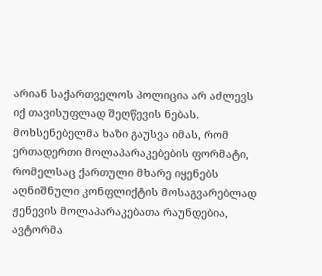არიან საქართველოს პოლიცია არ აძლევს იქ თავისუფლად შეღწევის ნებას.  მოხსენებელმა ხაზი გაუსვა იმას, რომ ერთადერთი მოლაპარაკებების ფორმატი, რომელსაც ქართული მხარე იყენებს აღნიშნული კონფლიქტის მოსაგვარებლად ჟენევის მოლაპარაკებათა რაუნდებია, ავტორმა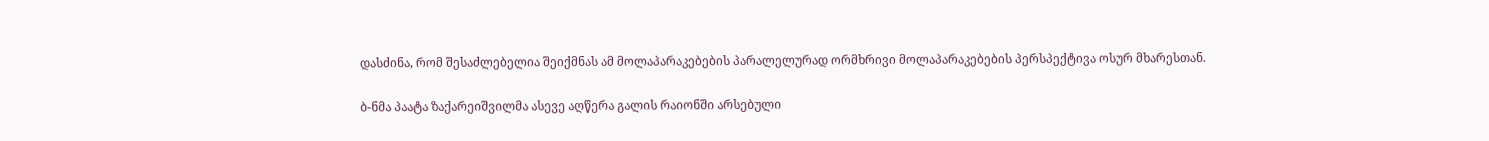დასძინა, რომ შესაძლებელია შეიქმნას ამ მოლაპარაკებების პარალელურად ორმხრივი მოლაპარაკებების პერსპექტივა ოსურ მხარესთან.

ბ-ნმა პაატა ზაქარეიშვილმა ასევე აღწერა გალის რაიონში არსებული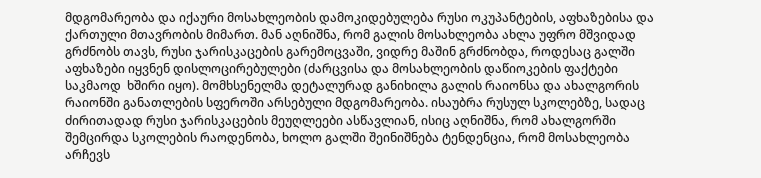მდგომარეობა და იქაური მოსახლეობის დამოკიდებულება რუსი ოკუპანტების, აფხაზებისა და ქართული მთავრობის მიმართ. მან აღნიშნა, რომ გალის მოსახლეობა ახლა უფრო მშვიდად გრძნობს თავს, რუსი ჯარისკაცების გარემოცვაში, ვიდრე მაშინ გრძნობდა, როდესაც გალში აფხაზები იყვნენ დისლოცირებულები (ძარცვისა და მოსახლეობის დაწიოკების ფაქტები საკმაოდ  ხშირი იყო). მომხსენელმა დეტალურად განიხილა გალის რაიონსა და ახალგორის რაიონში განათლების სფეროში არსებული მდგომარეობა. ისაუბრა რუსულ სკოლებზე, სადაც ძირითადად რუსი ჯარისკაცების მეუღლეები ასწავლიან, ისიც აღნიშნა, რომ ახალგორში შემცირდა სკოლების რაოდენობა, ხოლო გალში შეინიშნება ტენდენცია, რომ მოსახლეობა არჩევს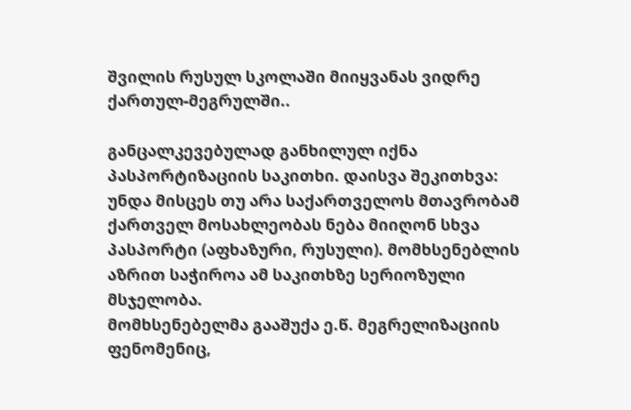შვილის რუსულ სკოლაში მიიყვანას ვიდრე ქართულ-მეგრულში..

განცალკევებულად განხილულ იქნა პასპორტიზაციის საკითხი. დაისვა შეკითხვა: უნდა მისცეს თუ არა საქართველოს მთავრობამ ქართველ მოსახლეობას ნება მიიღონ სხვა პასპორტი (აფხაზური, რუსული). მომხსენებლის აზრით საჭიროა ამ საკითხზე სერიოზული მსჯელობა.
მომხსენებელმა გააშუქა ე.წ. მეგრელიზაციის ფენომენიც,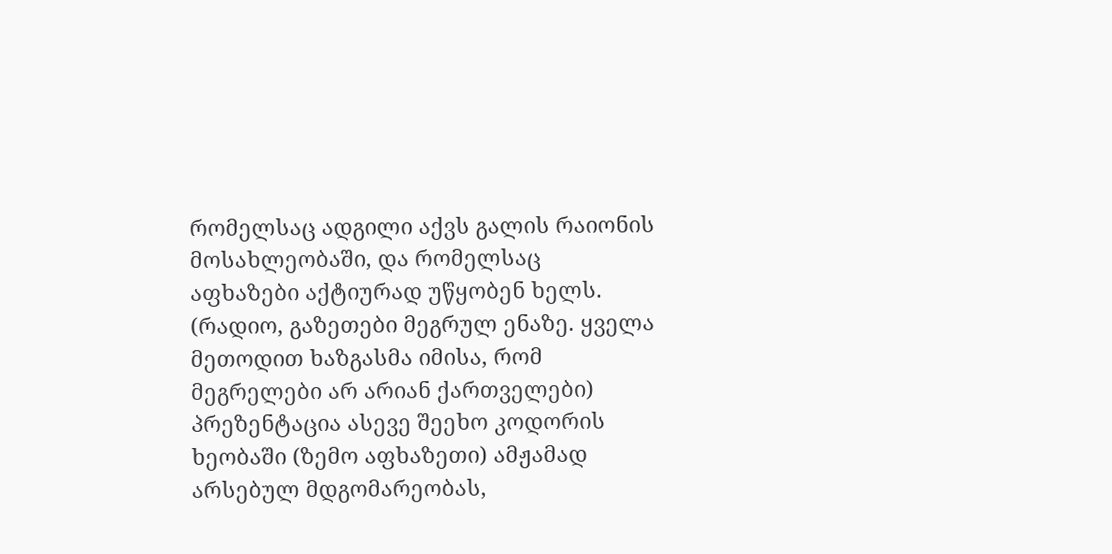რომელსაც ადგილი აქვს გალის რაიონის მოსახლეობაში, და რომელსაც აფხაზები აქტიურად უწყობენ ხელს. (რადიო, გაზეთები მეგრულ ენაზე. ყველა მეთოდით ხაზგასმა იმისა, რომ მეგრელები არ არიან ქართველები)
პრეზენტაცია ასევე შეეხო კოდორის ხეობაში (ზემო აფხაზეთი) ამჟამად არსებულ მდგომარეობას,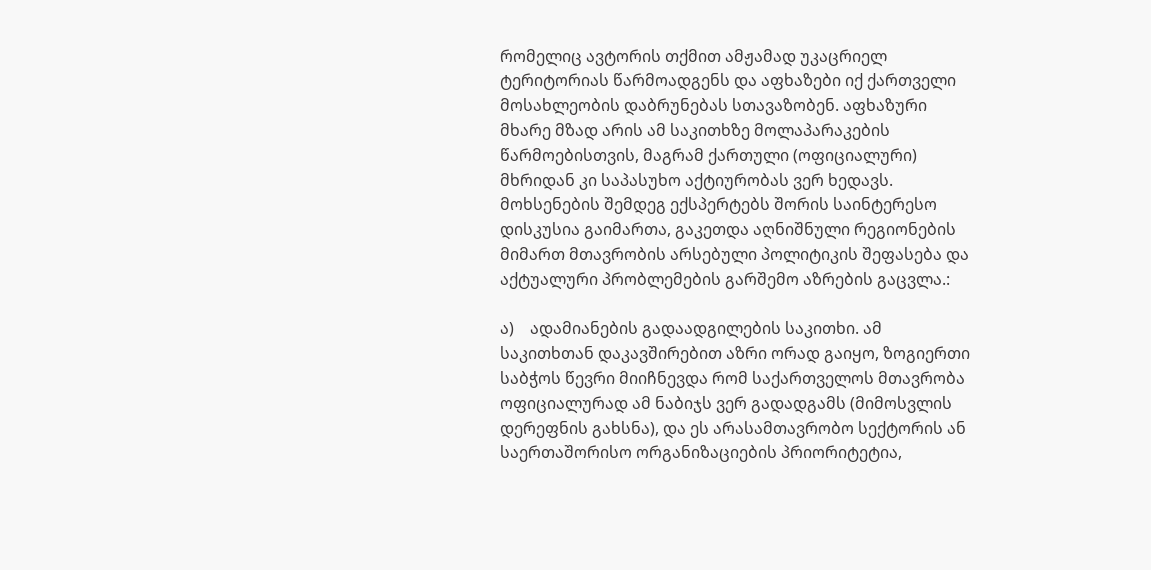რომელიც ავტორის თქმით ამჟამად უკაცრიელ ტერიტორიას წარმოადგენს და აფხაზები იქ ქართველი მოსახლეობის დაბრუნებას სთავაზობენ. აფხაზური მხარე მზად არის ამ საკითხზე მოლაპარაკების წარმოებისთვის, მაგრამ ქართული (ოფიციალური) მხრიდან კი საპასუხო აქტიურობას ვერ ხედავს.
მოხსენების შემდეგ ექსპერტებს შორის საინტერესო დისკუსია გაიმართა, გაკეთდა აღნიშნული რეგიონების მიმართ მთავრობის არსებული პოლიტიკის შეფასება და აქტუალური პრობლემების გარშემო აზრების გაცვლა.:

ა)    ადამიანების გადაადგილების საკითხი. ამ საკითხთან დაკავშირებით აზრი ორად გაიყო, ზოგიერთი საბჭოს წევრი მიიჩნევდა რომ საქართველოს მთავრობა ოფიციალურად ამ ნაბიჯს ვერ გადადგამს (მიმოსვლის დერეფნის გახსნა), და ეს არასამთავრობო სექტორის ან საერთაშორისო ორგანიზაციების პრიორიტეტია,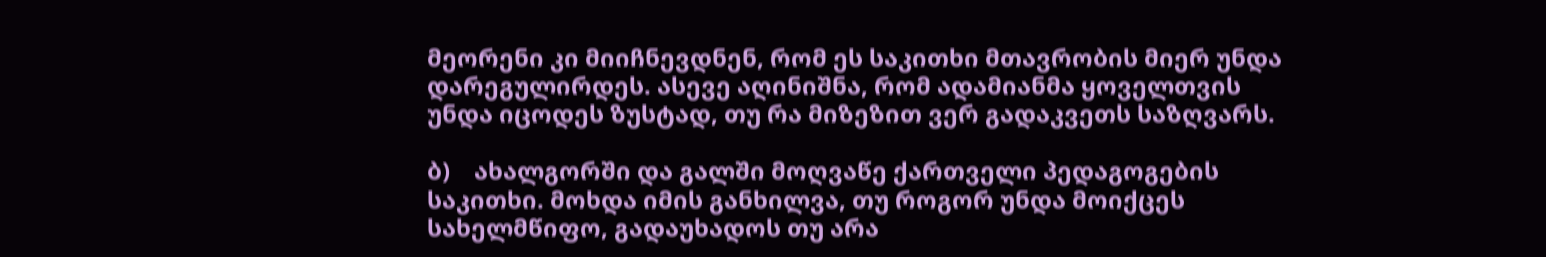მეორენი კი მიიჩნევდნენ, რომ ეს საკითხი მთავრობის მიერ უნდა დარეგულირდეს. ასევე აღინიშნა, რომ ადამიანმა ყოველთვის უნდა იცოდეს ზუსტად, თუ რა მიზეზით ვერ გადაკვეთს საზღვარს.

ბ)    ახალგორში და გალში მოღვაწე ქართველი პედაგოგების საკითხი. მოხდა იმის განხილვა, თუ როგორ უნდა მოიქცეს სახელმწიფო, გადაუხადოს თუ არა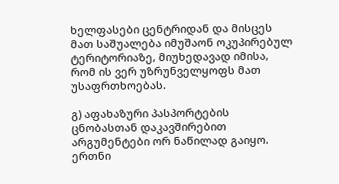ხელფასები ცენტრიდან და მისცეს მათ საშუალება იმუშაონ ოკუპირებულ ტერიტორიაზე, მიუხედავად იმისა, რომ ის ვერ უზრუნველყოფს მათ უსაფრთხოებას.

გ) აფახაზური პასპორტების ცნობასთან დაკავშირებით არგუმენტები ორ ნაწილად გაიყო. ერთნი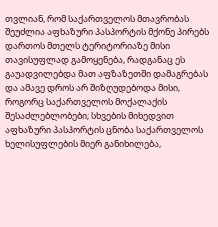თვლიან, რომ საქართველოს მთავრობას შეუძლია აფხაზური პასპორტის მქონე პირებს დართოს მთელს ტერიტორიაზე მისი თავისუფლად გამოყენება, რადგანაც ეს გაუადვილებდა მათ აფზაზეთში დამაგრებას და ამავე დროს არ შიზღუდებოდა მისი, როგორც საქართველოს მოქალაქის შესაძლებლობები; სხვების მიხედვით აფხაზური პასპორტის ცნობა საქართველოს ხელისუფლების მიერ განიხილება,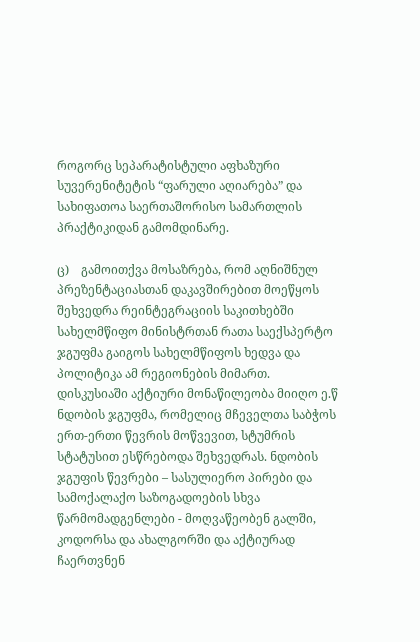როგორც სეპარატისტული აფხაზური სუვერენიტეტის “ფარული აღიარება” და სახიფათოა საერთაშორისო სამართლის პრაქტიკიდან გამომდინარე.

ც)    გამოითქვა მოსაზრება, რომ აღნიშნულ პრეზენტაციასთან დაკავშირებით მოეწყოს შეხვედრა რეინტეგრაციის საკითხებში სახელმწიფო მინისტრთან რათა საექსპერტო ჯგუფმა გაიგოს სახელმწიფოს ხედვა და პოლიტიკა ამ რეგიონების მიმართ.
დისკუსიაში აქტიური მონაწილეობა მიიღო ე.წ ნდობის ჯგუფმა, რომელიც მჩეველთა საბჭოს ერთ-ერთი წევრის მოწვევით, სტუმრის სტატუსით ესწრებოდა შეხვედრას. ნდობის ჯგუფის წევრები – სასულიერო პირები და სამოქალაქო საზოგადოების სხვა წარმომადგენლები - მოღვაწეობენ გალში, კოდორსა და ახალგორში და აქტიურად ჩაერთვნენ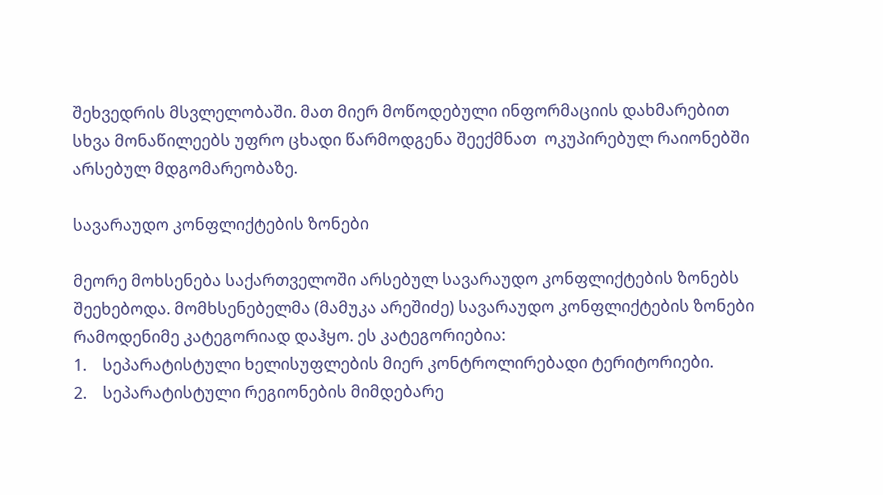შეხვედრის მსვლელობაში. მათ მიერ მოწოდებული ინფორმაციის დახმარებით სხვა მონაწილეებს უფრო ცხადი წარმოდგენა შეექმნათ  ოკუპირებულ რაიონებში არსებულ მდგომარეობაზე.

სავარაუდო კონფლიქტების ზონები

მეორე მოხსენება საქართველოში არსებულ სავარაუდო კონფლიქტების ზონებს შეეხებოდა. მომხსენებელმა (მამუკა არეშიძე) სავარაუდო კონფლიქტების ზონები რამოდენიმე კატეგორიად დაჰყო. ეს კატეგორიებია:
1.    სეპარატისტული ხელისუფლების მიერ კონტროლირებადი ტერიტორიები.
2.    სეპარატისტული რეგიონების მიმდებარე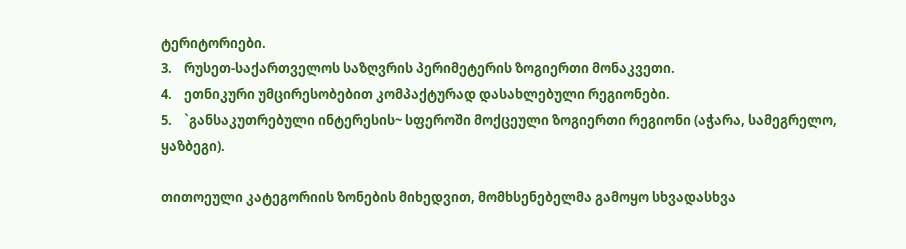ტერიტორიები.
3.    რუსეთ-საქართველოს საზღვრის პერიმეტერის ზოგიერთი მონაკვეთი.
4.    ეთნიკური უმცირესობებით კომპაქტურად დასახლებული რეგიონები.
5.    `განსაკუთრებული ინტერესის~ სფეროში მოქცეული ზოგიერთი რეგიონი (აჭარა, სამეგრელო, ყაზბეგი).

თითოეული კატეგორიის ზონების მიხედვით, მომხსენებელმა გამოყო სხვადასხვა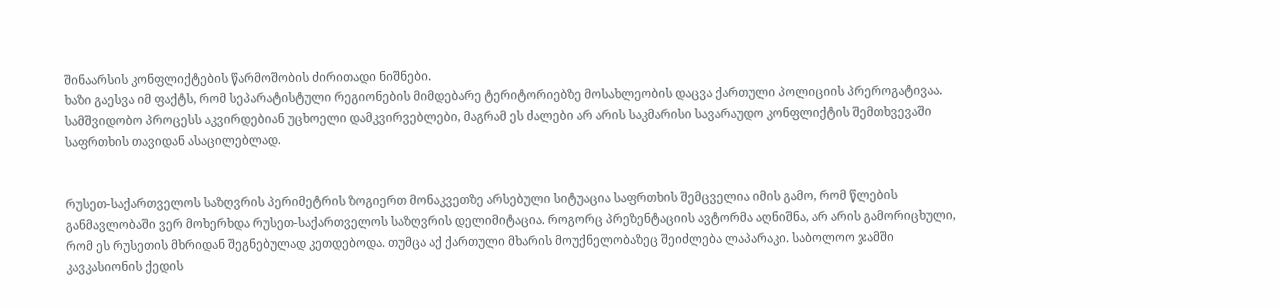შინაარსის კონფლიქტების წარმოშობის ძირითადი ნიშნები.
ხაზი გაესვა იმ ფაქტს, რომ სეპარატისტული რეგიონების მიმდებარე ტერიტორიებზე მოსახლეობის დაცვა ქართული პოლიციის პრეროგატივაა. სამშვიდობო პროცესს აკვირდებიან უცხოელი დამკვირვებლები, მაგრამ ეს ძალები არ არის საკმარისი სავარაუდო კონფლიქტის შემთხვევაში საფრთხის თავიდან ასაცილებლად.


რუსეთ-საქართველოს საზღვრის პერიმეტრის ზოგიერთ მონაკვეთზე არსებული სიტუაცია საფრთხის შემცველია იმის გამო, რომ წლების განმავლობაში ვერ მოხერხდა რუსეთ-საქართველოს საზღვრის დელიმიტაცია. როგორც პრეზენტაციის ავტორმა აღნიშნა, არ არის გამორიცხული, რომ ეს რუსეთის მხრიდან შეგნებულად კეთდებოდა. თუმცა აქ ქართული მხარის მოუქნელობაზეც შეიძლება ლაპარაკი. საბოლოო ჯამში კავკასიონის ქედის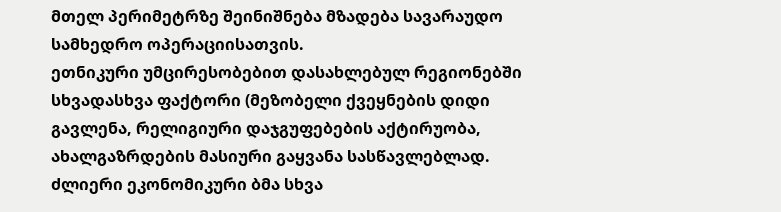მთელ პერიმეტრზე შეინიშნება მზადება სავარაუდო სამხედრო ოპერაციისათვის.
ეთნიკური უმცირესობებით დასახლებულ რეგიონებში სხვადასხვა ფაქტორი (მეზობელი ქვეყნების დიდი გავლენა, რელიგიური დაჯგუფებების აქტირუობა, ახალგაზრდების მასიური გაყვანა სასწავლებლად. ძლიერი ეკონომიკური ბმა სხვა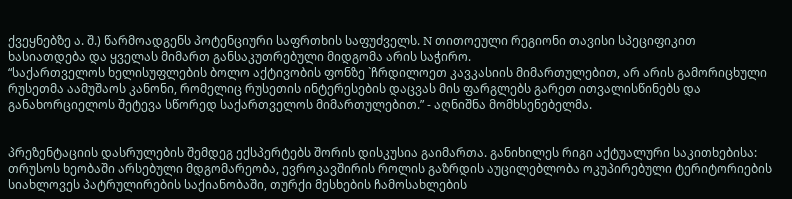ქვეყნებზე ა. შ.) წარმოადგენს პოტენციური საფრთხის საფუძველს. N თითოეული რეგიონი თავისი სპეციფიკით ხასიათდება და ყველას მიმართ განსაკუთრებული მიდგომა არის საჭირო.
“საქართველოს ხელისუფლების ბოლო აქტივობის ფონზე `ჩრდილოეთ კავკასიის მიმართულებით, არ არის გამორიცხული რუსეთმა აამუშაოს კანონი, რომელიც რუსეთის ინტერესების დაცვას მის ფარგლებს გარეთ ითვალისწინებს და განახორციელოს შეტევა სწორედ საქართველოს მიმართულებით.” - აღნიშნა მომხსენებელმა.


პრეზენტაციის დასრულების შემდეგ ექსპერტებს შორის დისკუსია გაიმართა. განიხილეს რიგი აქტუალური საკითხებისა: თრუსოს ხეობაში არსებული მდგომარეობა, ევროკავშირის როლის გაზრდის აუცილებლობა ოკუპირებული ტერიტორიების სიახლოვეს პატრულირების საქიანობაში, თურქი მესხების ჩამოსახლების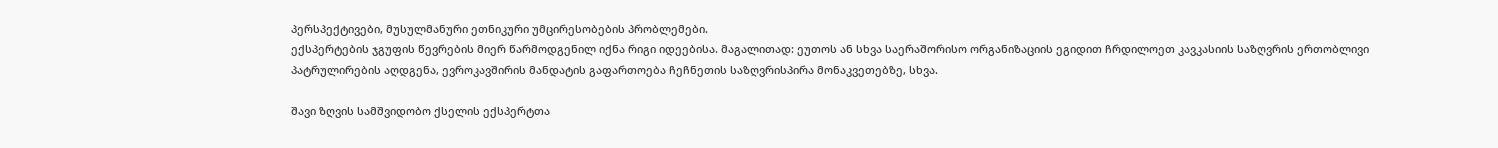პერსპექტივები, მუსულმანური ეთნიკური უმცირესობების პრობლემები.
ექსპერტების ჯგუფის წევრების მიერ წარმოდგენილ იქნა რიგი იდეებისა. მაგალითად: ეუთოს ან სხვა საერაშორისო ორგანიზაციის ეგიდით ჩრდილოეთ კავკასიის საზღვრის ერთობლივი პატრულირების აღდგენა, ევროკავშირის მანდატის გაფართოება ჩეჩნეთის საზღვრისპირა მონაკვეთებზე, სხვა.

შავი ზღვის სამშვიდობო ქსელის ექსპერტთა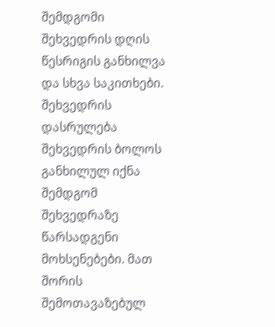შემდგომი შეხვედრის დღის წესრიგის განხილვა და სხვა საკითხები. შეხვედრის დასრულება
შეხვედრის ბოლოს განხილულ იქნა შემდგომ შეხვედრაზე წარსადგენი მოხსენებები. მათ შორის შემოთავაზებულ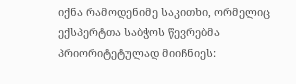იქნა რამოდენიმე საკითხი, ორმელიც ექსპერტთა საბჭოს წევრებმა პრიორიტეტულად მიიჩნიეს: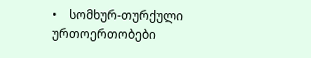•    სომხურ-თურქული ურთოერთობები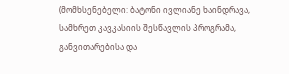(მომხსენებელი: ბატონი ივლიანე ხაინდრავა, სამხრეთ კავკასიის შესწავლის პროგრამა, განვითარებისა და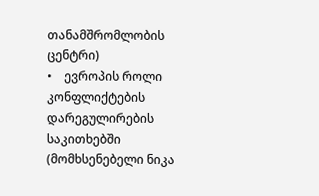თანამშრომლობის ცენტრი)
•    ევროპის როლი კონფლიქტების დარეგულირების საკითხებში (მომხსენებელი ნიკა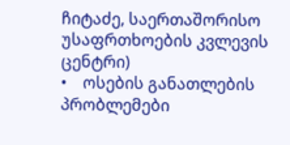ჩიტაძე, საერთაშორისო უსაფრთხოების კვლევის ცენტრი)
•    ოსების განათლების პრობლემები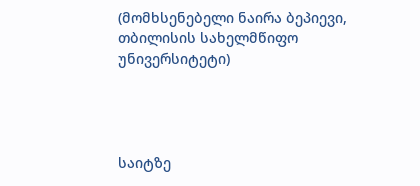(მომხსენებელი ნაირა ბეპიევი, თბილისის სახელმწიფო უნივერსიტეტი)




საიტზე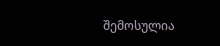შემოსულია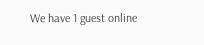We have 1 guest online